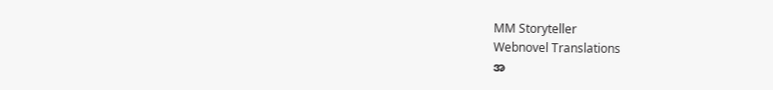MM Storyteller
Webnovel Translations
အ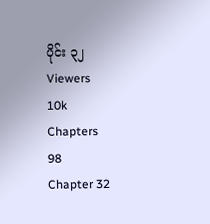ပိုင်း ၃၂
Viewers
10k
Chapters
98
Chapter 32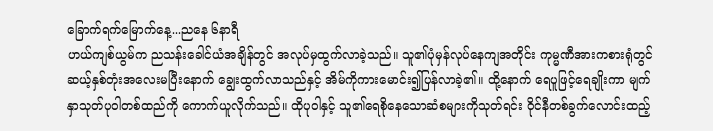ခြောက်ရက်မြောက်နေ့...ညနေ ၆နာရီ
ဟယ်ကျစ်ယွမ်က ညသန်းခေါင်ယံအချိန်တွင် အလုပ်မှထွက်လာခဲ့သည်။ သူ၏ပုံမှန်လုပ်နေကျအတိုင်း ကုမ္မဏီအားကစားရုံတွင် ဆယ့်နှစ်တုံးအလေးမပြီးနောက် ချွေးထွက်လာသည်နှင့် အိမ်ကိုကားမောင်း၍ပြန်လာခဲ့၏။ ထို့နောက် ရေပူဖြင့်ရေချိုးကာ မျက်နှာသုတ်ပုဝါတစ်ထည်ကို ကောက်ယူလိုက်သည်။ ထိုပုဝါနှင့် သူ၏ရေစိုနေသောဆံစများကိုသုတ်ရင်း ဝိုင်နီတစ်ခွက်လောင်းထည့်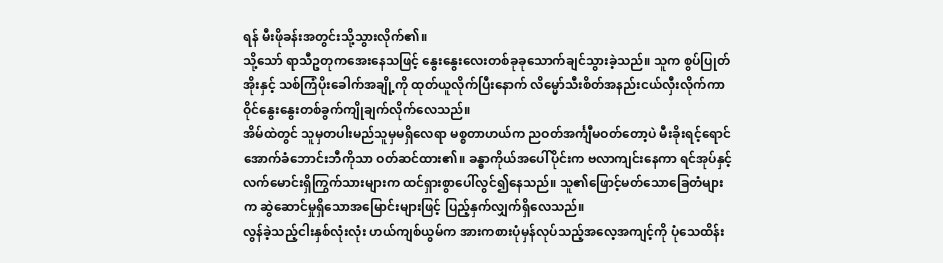ရန် မီးဖိုခန်းအတွင်းသို့သွားလိုက်၏။
သို့သော် ရာသီဥတုကအေးနေသဖြင့် နွေးနွေးလေးတစ်ခုခုသောက်ချင်သွားခဲ့သည်။ သူက စွပ်ပြုတ်အိုးနှင့် သစ်ကြံပိုးခေါက်အချို့ကို ထုတ်ယူလိုက်ပြီးနောက် လိမ္မော်သီးစိတ်အနည်းငယ်လှီးလိုက်ကာ ဝိုင်နွေးနွေးတစ်ခွက်ကျိုချက်လိုက်လေသည်။
အိမ်ထဲတွင် သူမှတပါးမည်သူမှမရှိလေရာ မစ္စတာဟယ်က ညဝတ်အင်္ကျီမဝတ်တော့ပဲ မီးခိုးရင့်ရောင်အောက်ခံဘောင်းဘီကိုသာ ဝတ်ဆင်ထား၏။ ခန္ဓာကိုယ်အပေါ်ပိုင်းက ဗလာကျင်းနေကာ ရင်အုပ်နှင့်လက်မောင်းရှိကြွက်သားများက ထင်ရှားစွာပေါ်လွင်၍နေသည်။ သူ၏ဖြောင့်မတ်သောခြေတံများက ဆွဲဆောင်မှုရှိသောအမြောင်းများဖြင့် ပြည့်နှက်လျှက်ရှိလေသည်။
လွန်ခဲ့သည့်ငါးနှစ်လုံးလုံး ဟယ်ကျစ်ယွမ်က အားကစားပုံမှန်လုပ်သည့်အလေ့အကျင့်ကို ပုံသေထိန်း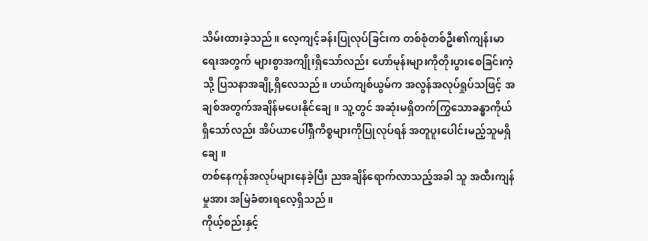သိမ်းထားခဲ့သည်။ လေ့ကျင့်ခန်းပြုလုပ်ခြင်းက တစ်စုံတစ်ဦး၏ကျန်းမာရေးအတွက် များစွာအကျိုးရှိသော်လည်း ဟော်မုန်းများကိုတိုးပွားစေခြင်းကဲ့သို့ ပြသနာအချို့ရှိလေသည်။ ဟယ်ကျစ်ယွမ်က အလွန်အလုပ်ရှုပ်သဖြင့် အချစ်အတွက်အချိန်မပေးနိုင်ချေ။ သူ့တွင် အဆုံးမရှိတက်ကြွသောခန္ဓာကိုယ်ရှိသော်လည်း အိပ်ယာပေါ်ရှိကိစ္စများကိုပြုလုပ်ရန် အတူပူးပေါင်းမည့်သူမရှိချေ။
တစ်နေကုန်အလုပ်များနေခဲ့ပြီး ညအချိန်ရောက်လာသည့်အခါ သူ အထီးကျန်မှုအား အမြဲခံစားရလေ့ရှိသည်။
ကိုယ့်စည်းနှင့်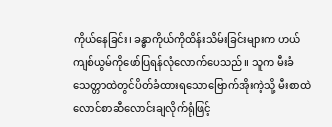ကိုယ်နေခြင်း၊ ခန္ဓာကိုယ်ကိုထိန်းသိမ်းခြင်းများက ဟယ်ကျစ်ယွမ်ကိုဖော်ပြရန်လုံလောက်ပေသည်။ သူက မီးခံသေတ္တာထဲတွင်ပိတ်ခံထားရသောဗြောက်အိုးကဲ့သို့ မီးစာထဲလောင်စာဆီလောင်းချလိုက်ရုံဖြင့်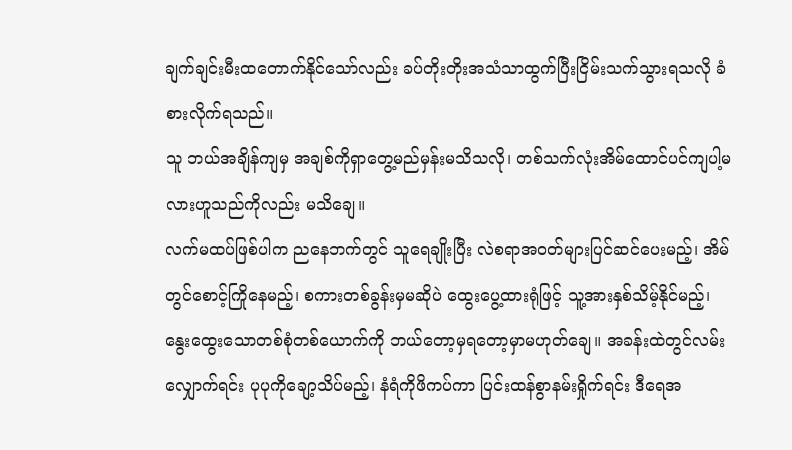ချက်ချင်းမီးထတောက်နိုင်သော်လည်း ခပ်တိုးတိုးအသံသာထွက်ပြီးငြိမ်းသက်သွားရသလို ခံစားလိုက်ရသည်။
သူ ဘယ်အချိန်ကျမှ အချစ်ကိုရှာတွေ့မည်မှန်းမသိသလို၊ တစ်သက်လုံးအိမ်ထောင်ပင်ကျပါ့မလားဟူသည်ကိုလည်း မသိချေ။
လက်မထပ်ဖြစ်ပါက ညနေဘက်တွင် သူရေချိုးပြီး လဲစရာအဝတ်များပြင်ဆင်ပေးမည့်၊ အိမ်တွင်စောင့်ကြိုနေမည့်၊ စကားတစ်ခွန်းမှမဆိုပဲ ထွေးပွေ့ထားရုံဖြင့် သူ့အားနှစ်သိမ့်နိုင်မည့်၊ နွေးထွေးသောတစ်စုံတစ်ယောက်ကို ဘယ်တော့မှရတော့မှာမဟုတ်ချေ။ အခန်းထဲတွင်လမ်းလျှောက်ရင်း ပုပုကိုချော့သိပ်မည့်၊ နံရံကိုဖိကပ်ကာ ပြင်းထန်စွာနမ်းရှိုက်ရင်း ဒီရေအ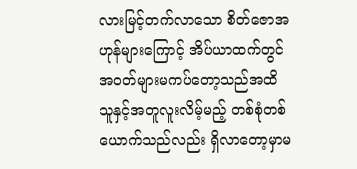လားမြင့်တက်လာသော စိတ်ဇောအဟုန်များကြောင့် အိပ်ယာထက်တွင်အဝတ်များမကပ်တော့သည်အထိ သူနှင့်အတူလူးလိမ့်မည့် တစ်စုံတစ်ယောက်သည်လည်း ရှိလာတော့မှာမ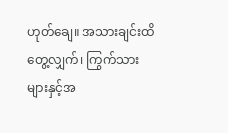ဟုတ်ချေ။ အသားချင်းထိတွေ့လျှက်၊ ကြွက်သားများနှင့်အ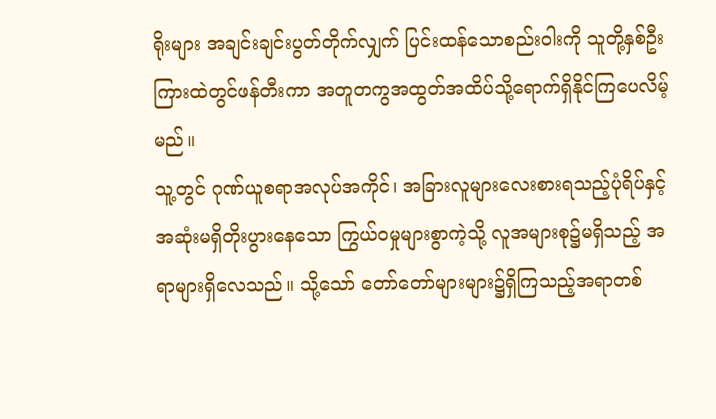ရိုးများ အချင်းချင်းပွတ်တိုက်လျှက် ပြင်းထန်သောစည်းဝါးကို သူတို့နှစ်ဦးကြားထဲတွင်ဖန်တီးကာ အတူတကွအထွတ်အထိပ်သို့ရောက်ရှိနိုင်ကြပေလိမ့်မည်။
သူ့တွင် ဂုဏ်ယူစရာအလုပ်အကိုင်၊ အခြားလူများလေးစားရသည့်ပုံရိပ်နှင့် အဆုံးမရှိတိုးပွားနေသော ကြွယ်ဝမှုများစွာကဲ့သို့ လူအများစု၌မရှိသည့် အရာများရှိလေသည်။ သို့သော် တော်တော်များများ၌ရှိကြသည့်အရာတစ်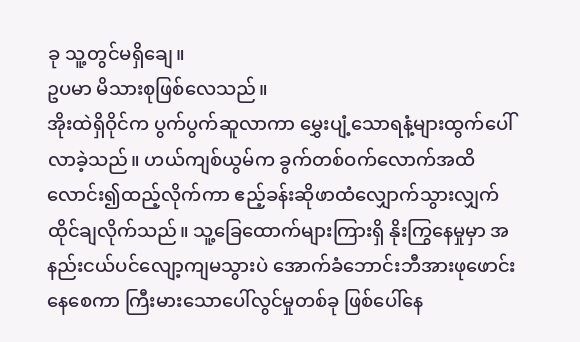ခု သူ့တွင်မရှိချေ။
ဥပမာ မိသားစုဖြစ်လေသည်။
အိုးထဲရှိဝိုင်က ပွက်ပွက်ဆူလာကာ မွှေးပျံ့သောရနံ့များထွက်ပေါ်လာခဲ့သည်။ ဟယ်ကျစ်ယွမ်က ခွက်တစ်ဝက်လောက်အထိ လောင်း၍ထည့်လိုက်ကာ ဧည့်ခန်းဆိုဖာထံလျှောက်သွားလျှက် ထိုင်ချလိုက်သည်။ သူ့ခြေထောက်များကြားရှိ နိုးကြွနေမှုမှာ အနည်းငယ်ပင်လျော့ကျမသွားပဲ အောက်ခံဘောင်းဘီအားဖုဖောင်းနေစေကာ ကြီးမားသောပေါ်လွင်မှုတစ်ခု ဖြစ်ပေါ်နေ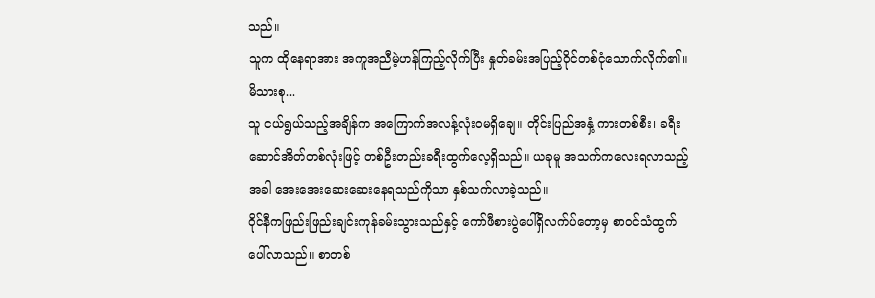သည်။
သူက ထိုနေရာအား အကူအညီမဲ့ဟန်ကြည့်လိုက်ပြီး နှုတ်ခမ်းအပြည့်ဝိုင်တစ်ငုံသောက်လိုက်၏။
မိသားစု...
သူ ငယ်ရွယ်သည့်အချိန်က အကြောက်အလန့်လုံးဝမရှိချေ။ တိုင်းပြည်အနှံ့ ကားတစ်စီး၊ ခရီးဆောင်အိတ်တစ်လုံးဖြင့် တစ်ဦးတည်းခရီးထွက်လေ့ရှိသည်။ ယခုမူ အသက်ကလေးရလာသည့်အခါ အေးအေးဆေးဆေးနေရသည်ကိုသာ နှစ်သက်လာခဲ့သည်။
ဝိုင်နီကဖြည်းဖြည်းချင်းကုန်ခမ်းသွားသည်နှင့် ကော်ဖီစားပွဲပေါ်ရှိလက်ပ်တော့မှ စာဝင်သံထွက်ပေါ်လာသည်။ စာတစ်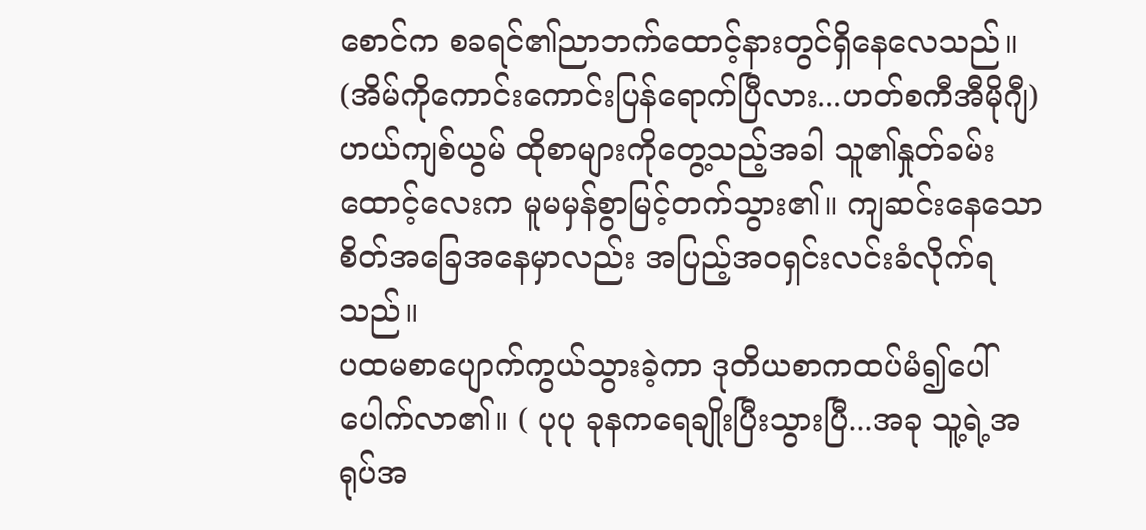စောင်က စခရင်၏ညာဘက်ထောင့်နားတွင်ရှိနေလေသည်။ (အိမ်ကိုကောင်းကောင်းပြန်ရောက်ပြီလား...ဟတ်စကီအီမိုဂျီ)
ဟယ်ကျစ်ယွမ် ထိုစာများကိုတွေ့သည့်အခါ သူ၏နှုတ်ခမ်းထောင့်လေးက မူမမှန်စွာမြင့်တက်သွား၏။ ကျဆင်းနေသောစိတ်အခြေအနေမှာလည်း အပြည့်အဝရှင်းလင်းခံလိုက်ရသည်။
ပထမစာပျောက်ကွယ်သွားခဲ့ကာ ဒုတိယစာကထပ်မံ၍ပေါ်ပေါက်လာ၏။ ( ပုပု ခုနကရေချိုးပြီးသွားပြီ...အခု သူ့ရဲ့အရုပ်အ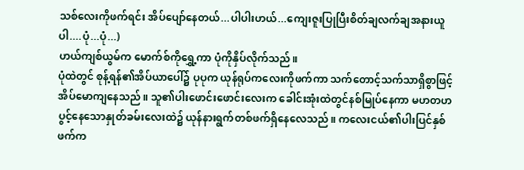သစ်လေးကိုဖက်ရင်း အိပ်ပျော်နေတယ်...ပါပါးဟယ်...ကျေးဇူးပြုပြီးစိတ်ချလက်ချအနားယူပါ....ပုံ...ပုံ...)
ဟယ်ကျစ်ယွမ်က မောက်စ်ကိုရွှေ့ကာ ပုံကိုနှိပ်လိုက်သည်။
ပုံထဲတွင် စုန့်ရန်၏အိပ်ယာပေါ်၌ ပုပုက ယုန်ရုပ်ကလေးကိုဖက်ကာ သက်တောင့်သက်သာရှိစွာဖြင့်အိပ်မောကျနေသည်။ သူ၏ပါးဖောင်းဖောင်းလေးက ခေါင်းအုံးထဲတွင်နစ်မြုပ်နေကာ မဟတဟပွင့်နေသောနှုတ်ခမ်းလေးထဲ၌ ယုန်နားရွက်တစ်ဖက်ရှိနေလေသည်။ ကလေးငယ်၏ပါးပြင်နှစ်ဖက်က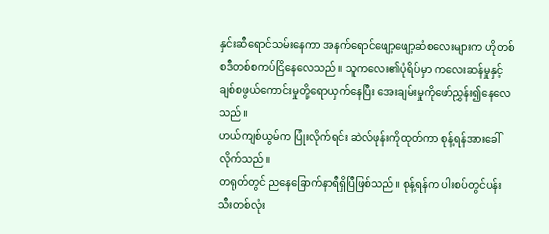နှင်းဆီရောင်သမ်းနေကာ အနက်ရောင်ဖျော့ဖျော့ဆံစလေးများက ဟိုတစ်စဒီတစ်စကပ်ငြိနေလေသည်။ သူကလေး၏ပုံရိပ်မှာ ကလေးဆန်မှုနှင့် ချစ်စဖွယ်ကောင်းမှုတို့ရောယှက်နေပြီး အေးချမ်းမှုကိုဖော်ညွှန်း၍နေလေသည်။
ဟယ်ကျစ်ယွမ်က ပြုံးလိုက်ရင်း ဆဲလ်ဖုန်းကိုထုတ်ကာ စုန့်ရန်အားခေါ်လိုက်သည်။
တရုတ်တွင် ညနေခြောက်နာရီရှိပြီဖြစ်သည်။ စုန့်ရန်က ပါးစပ်တွင်ပန်းသီးတစ်လုံး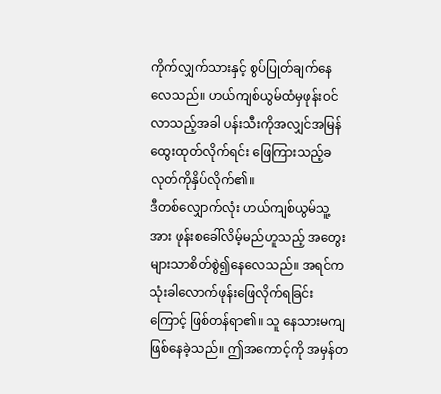ကိုက်လျှက်သားနှင့် စွပ်ပြုတ်ချက်နေလေသည်။ ဟယ်ကျစ်ယွမ်ထံမှဖုန်းဝင်လာသည့်အခါ ပန်းသီးကိုအလျှင်အမြန်ထွေးထုတ်လိုက်ရင်း ဖြေကြားသည့်ခလုတ်ကိုနှိပ်လိုက်၏။
ဒီတစ်လျှောက်လုံး ဟယ်ကျစ်ယွမ်သူ့အား ဖုန်းစခေါ်လိမ့်မည်ဟူသည့် အတွေးများသာစိတ်စွဲ၍နေလေသည်။ အရင်ကသုံးခါလောက်ဖုန်းဖြေလိုက်ရခြင်းကြောင့် ဖြစ်တန်ရာ၏။ သူ နေသားမကျဖြစ်နေခဲ့သည်။ ဤအကောင့်ကို အမှန်တ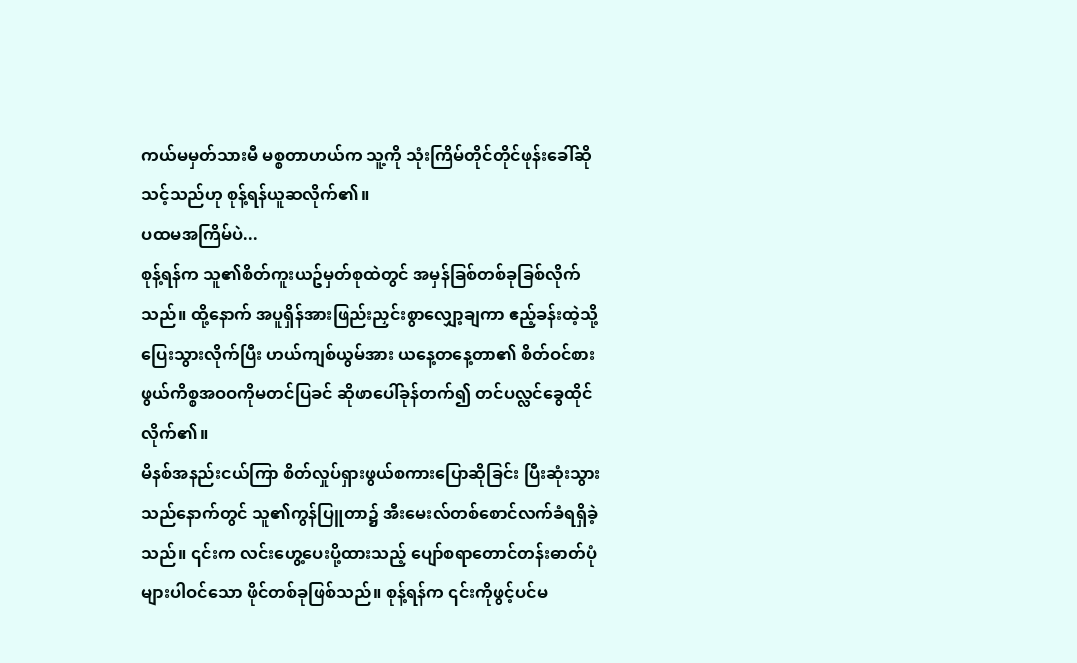ကယ်မမှတ်သားမီ မစ္စတာဟယ်က သူ့ကို သုံးကြိမ်တိုင်တိုင်ဖုန်းခေါ်ဆိုသင့်သည်ဟု စုန့်ရန်ယူဆလိုက်၏။
ပထမအကြိမ်ပဲ...
စုန့်ရန်က သူ၏စိတ်ကူးယဥ်မှတ်စုထဲတွင် အမှန်ခြစ်တစ်ခုခြစ်လိုက်သည်။ ထို့နောက် အပူရှိန်အားဖြည်းညှင်းစွာလျှော့ချကာ ဧည့်ခန်းထဲ့သို့ပြေးသွားလိုက်ပြီး ဟယ်ကျစ်ယွမ်အား ယနေ့တနေ့တာ၏ စိတ်ဝင်စားဖွယ်ကိစ္စအဝဝကိုမတင်ပြခင် ဆိုဖာပေါ်ခုန်တက်၍ တင်ပလ္လင်ခွေထိုင်လိုက်၏။
မိနစ်အနည်းငယ်ကြာ စိတ်လှုပ်ရှားဖွယ်စကားပြောဆိုခြင်း ပြီးဆုံးသွားသည်နောက်တွင် သူ၏ကွန်ပြူတာ၌ အီးမေးလ်တစ်စောင်လက်ခံရရှိခဲ့သည်။ ၎င်းက လင်းဟွေ့ပေးပို့ထားသည့် ပျော်စရာတောင်တန်းဓာတ်ပုံများပါဝင်သော ဖိုင်တစ်ခုဖြစ်သည်။ စုန့်ရန်က ၎င်းကိုဖွင့်ပင်မ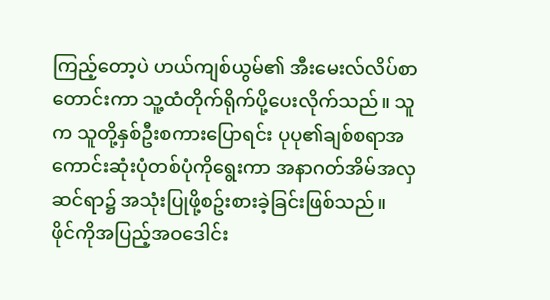ကြည့်တော့ပဲ ဟယ်ကျစ်ယွမ်၏ အီးမေးလ်လိပ်စာတောင်းကာ သူ့ထံတိုက်ရိုက်ပို့ပေးလိုက်သည်။ သူက သူတို့နှစ်ဦးစကားပြောရင်း ပုပု၏ချစ်စရာအကောင်းဆုံးပုံတစ်ပုံကိုရွေးကာ အနာဂတ်အိမ်အလှဆင်ရာ၌ အသုံးပြုဖို့စဥ်းစားခဲ့ခြင်းဖြစ်သည်။
ဖိုင်ကိုအပြည့်အဝဒေါင်း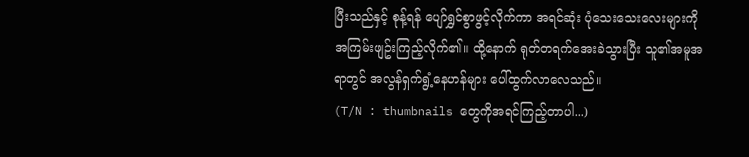ပြီးသည်နှင့် စုန့်ရန် ပျော်ရွှင်စွာဖွင့်လိုက်ကာ အရင်ဆုံး ပုံသေးသေးလေးများကို အကြမ်းဖျဥ်းကြည့်လိုက်၏။ ထို့နောက် ရုတ်တရက်အေးခဲသွားပြီး သူ၏အမူအရာတွင် အလွန်ရှက်ရွံ့နေဟန်များ ပေါ်ထွက်လာလေသည်။
(T/N : thumbnails တွေကိုအရင်ကြည့်တာပါ...)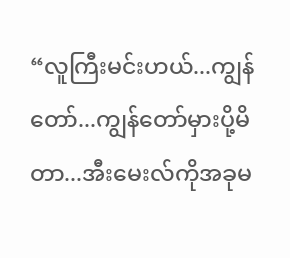“လူကြီးမင်းဟယ်...ကျွန်တော်...ကျွန်တော်မှားပို့မိတာ...အီးမေးလ်ကိုအခုမ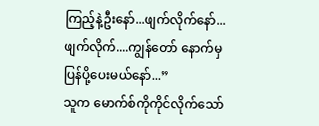ကြည့်နဲ့ဦးနော်...ဖျက်လိုက်နော်...ဖျက်လိုက်....ကျွန်တော် နောက်မှပြန်ပို့ပေးမယ်နော်...”
သူက မောက်စ်ကိုကိုင်လိုက်သော်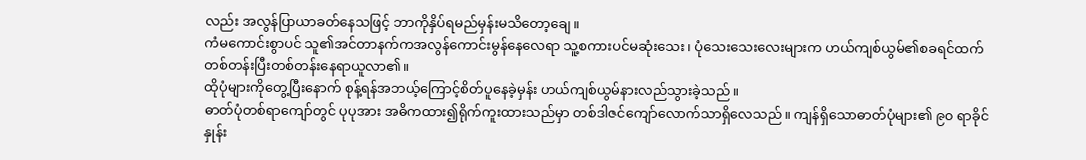လည်း အလွန်ပြာယာခတ်နေသဖြင့် ဘာကိုနှိပ်ရမည်မှန်းမသိတော့ချေ။
ကံမကောင်းစွာပင် သူ၏အင်တာနက်ကအလွန်ကောင်းမွန်နေလေရာ သူ့စကားပင်မဆုံးသေး၊ ပုံသေးသေးလေးများက ဟယ်ကျစ်ယွမ်၏စခရင်ထက် တစ်တန်းပြီးတစ်တန်းနေရာယူလာ၏။
ထိုပုံများကိုတွေ့ပြီးနောက် စုန့်ရန်အဘယ့်ကြောင့်စိတ်ပူနေခဲ့မှန်း ဟယ်ကျစ်ယွမ်နားလည်သွားခဲ့သည်။
ဓာတ်ပုံတစ်ရာကျော်တွင် ပုပုအား အဓိကထား၍ရိုက်ကူးထားသည်မှာ တစ်ဒါဇင်ကျော်လောက်သာရှိလေသည်။ ကျန်ရှိသောဓာတ်ပုံများ၏ ၉၀ ရာခိုင်နှုန်း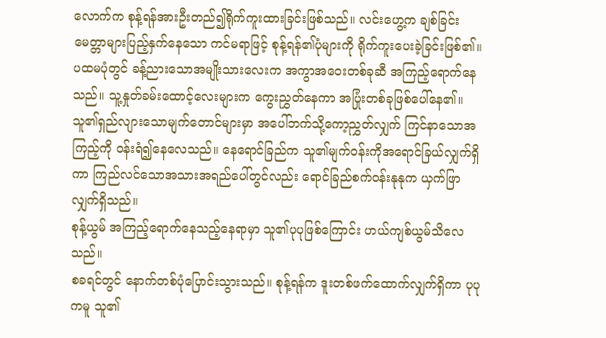လောက်က စုန့်ရန်အားဦးတည်၍ရိုက်ကူးထားခြင်းဖြစ်သည်။ လင်းဟွေ့က ချစ်ခြင်းမေတ္တာများပြည့်နှက်နေသော ကင်မရာဖြင့် စုန့်ရန်၏ပုံများကို ရိုက်ကူးပေးခဲ့ခြင်းဖြစ်၏။
ပထမပုံတွင် ခန့်ညားသောအမျိုးသားလေးက အကွာအဝေးတစ်ခုဆီ အကြည့်ရောက်နေသည်။ သူ့နှုတ်ခမ်းထောင့်လေးများက ကွေးညွှတ်နေကာ အပြုံးတစ်ခုဖြစ်ပေါ်နေ၏။ သူ၏ရှည်လျားသောမျက်တောင်များမှာ အပေါ်ဘက်သို့ကော့ညွှတ်လျှက် ကြင်နာသောအကြည့်ကို ဝန်းရံ၍နေလေသည်။ နေရောင်ခြည်က သူ၏မျက်ဝန်းကိုအရောင်ခြယ်လျှက်ရှိကာ ကြည်လင်သောအသားအရည်ပေါ်တွင်လည်း ရောင်ခြည်စက်ဝန်းနုနုက ယှက်ဖြာလျှက်ရှိသည်။
စုန့်ယွမ် အကြည့်ရောက်နေသည့်နေရာမှာ သူ၏ပုပုဖြစ်ကြောင်း ဟယ်ကျစ်ယွမ်သိလေသည်။
စခရင်တွင် နောက်တစ်ပုံပြောင်းသွားသည်။ စုန့်ရန်က ဒူးတစ်ဖက်ထောက်လျှက်ရှိကာ ပုပုကမူ သူ၏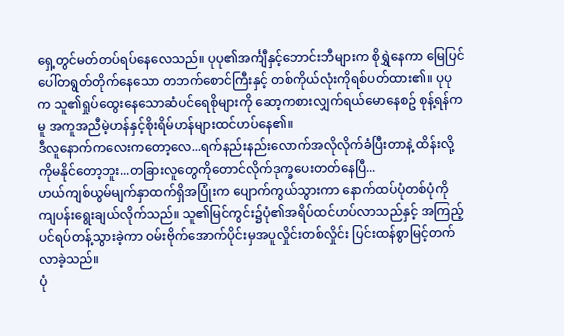ရှေ့တွင်မတ်တပ်ရပ်နေလေသည်။ ပုပု၏အင်္ကျီနှင့်ဘောင်းဘီများက စိုရွှဲနေကာ မြေပြင်ပေါ်တရွတ်တိုက်နေသော တဘက်စောင်ကြီးနှင့် တစ်ကိုယ်လုံးကိုရစ်ပတ်ထား၏။ ပုပုက သူ၏ရှုပ်ထွေးနေသောဆံပင်ရေစိုများကို ဆော့ကစားလျှက်ရယ်မောနေစဥ် စုန့်ရန်ကမူ အကူအညီမဲ့ဟန်နှင့်စိုးရိမ်ဟန်များထင်ဟပ်နေ၏။
ဒီလူနောက်ကလေးကတော့လေ...ရက်နည်းနည်းလောက်အလိုလိုက်ခံပြီးတာနဲ့ ထိန်းလို့ကိုမနိုင်တော့ဘူး...တခြားလူတွေကိုတောင်လိုက်ဒုက္ခပေးတတ်နေပြီ...
ဟယ်ကျစ်ယွမ်မျက်နှာထက်ရှိအပြုံးက ပျောက်ကွယ်သွားကာ နောက်ထပ်ပုံတစ်ပုံကို ကျပန်းရွေးချယ်လိုက်သည်။ သူ၏မြင်ကွင်း၌ပုံ၏အရိပ်ထင်ဟပ်လာသည်နှင့် အကြည့်ပင်ရပ်တန့်သွားခဲ့ကာ ဝမ်းဗိုက်အောက်ပိုင်းမှအပူလှိုင်းတစ်လှိုင်း ပြင်းထန်စွာမြင့်တက်လာခဲ့သည်။
ပုံ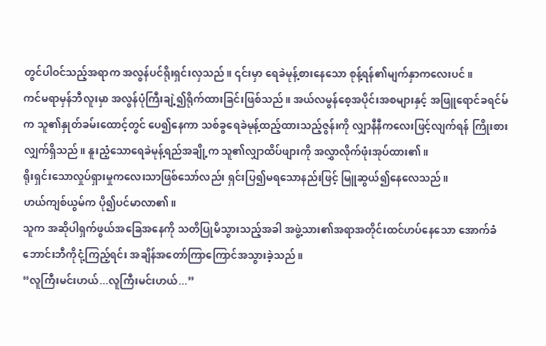တွင်ပါဝင်သည့်အရာက အလွန်ပင်ရိုးရှင်းလှသည်။ ၎င်းမှာ ရေခဲမုန့်စားနေသော စုန့်ရန်၏မျက်နှာကလေးပင်။
ကင်မရာမှန်ဘီလူးမှာ အလွန်ပုံကြီးချဲ့၍ရိုက်ထားခြင်းဖြစ်သည်။ အယ်လမွန်စေ့အပိုင်းအစများနှင့် အဖြူရောင်ခရင်မ်က သူ၏နှုတ်ခမ်းထောင့်တွင် ပေ၍နေကာ သစ်ခွရေခဲမုန့်ထည့်ထားသည့်ဇွန်းကို လျှာနီနီကလေးဖြင့်လျက်ရန် ကြိုးစားလျှက်ရှိသည်။ နူးညံ့သောရေခဲမုန့်ရည်အချို့က သူ၏လျှာထိပ်ဖျားကို အလွှာလိုက်ဖုံးအုပ်ထား၏။
ရိုးရှင်းသောလှုပ်ရှားမှုကလေးသာဖြစ်သော်လည်း ရှင်းပြ၍မရသောနည်းဖြင့် မြူဆွယ်၍နေလေသည်။
ဟယ်ကျစ်ယွမ်က ပို၍ပင်မာလာ၏။
သူက အဆိုပါရှက်ဖွယ်အခြေအနေကို သတိပြုမိသွားသည့်အခါ အဖွဲ့သား၏အရာအတိုင်းထင်ဟပ်နေသော အောက်ခံဘောင်းဘီကိုငုံ့ကြည့်ရင်း အချိန်အတော်ကြာကြောင်အသွားခဲ့သည်။
“လူကြီးမင်းဟယ်...လူကြီးမင်းဟယ်...”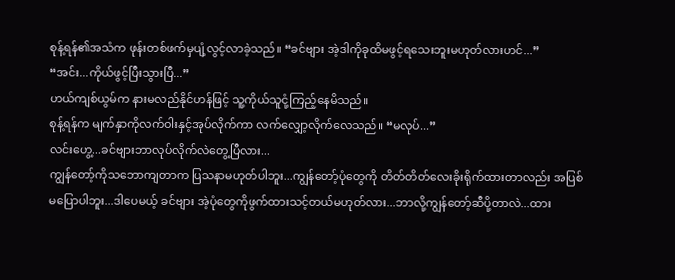စုန့်ရန်၏အသံက ဖုန်းတစ်ဖက်မှပျံ့လွင့်လာခဲ့သည်။ “ခင်ဗျား အဲ့ဒါကိုခုထိမဖွင့်ရသေးဘူးမဟုတ်လားဟင်...”
“အင်း...ကိုယ်ဖွင့်ပြီးသွားပြီ...”
ဟယ်ကျစ်ယွမ်က နားမလည်နိုင်ဟန်ဖြင့် သူ့ကိုယ်သူငုံ့ကြည့်နေမိသည်။
စုန့်ရန်က မျက်နှာကိုလက်ဝါးနှင့်အုပ်လိုက်ကာ လက်လျှော့လိုက်လေသည်။ “မလုပ်...”
လင်းဟွေ့...ခင်ဗျားဘာလုပ်လိုက်လဲတွေ့ပြီလား...
ကျွန်တော့်ကိုသဘောကျတာက ပြသနာမဟုတ်ပါဘူး...ကျွန်တော့်ပုံတွေကို တိတ်တိတ်လေးခိုးရိုက်ထားတာလည်း အပြစ်မပြောပါဘူး...ဒါပေမယ့် ခင်ဗျား အဲ့ပုံတွေကိုဖွက်ထားသင့်တယ်မဟုတ်လား...ဘာလို့ကျွန်တော့်ဆီပို့တာလဲ...ထား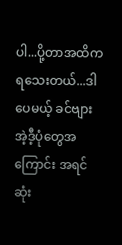ပါ...ပို့တာအထိကရသေးတယ်...ဒါပေမယ့် ခင်ဗျားအဲ့ဒီ့ပုံတွေအကြောင်း အရင်ဆုံး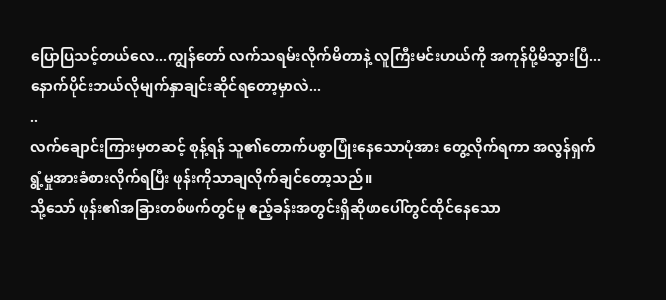ပြောပြသင့်တယ်လေ...ကျွန်တော် လက်သရမ်းလိုက်မိတာနဲ့ လူကြီးမင်းဟယ်ကို အကုန်ပို့မိသွားပြီ...နောက်ပိုင်းဘယ်လိုမျက်နှာချင်းဆိုင်ရတော့မှာလဲ...
..
လက်ချောင်းကြားမှတဆင့် စုန့်ရန် သူ၏တောက်ပစွာပြုံးနေသောပုံအား တွေ့လိုက်ရကာ အလွန်ရှက်ရွံ့မှုအားခံစားလိုက်ရပြီး ဖုန်းကိုသာချလိုက်ချင်တော့သည်။
သို့သော် ဖုန်း၏အခြားတစ်ဖက်တွင်မူ ဧည့်ခန်းအတွင်းရှိဆိုဖာပေါ်တွင်ထိုင်နေသော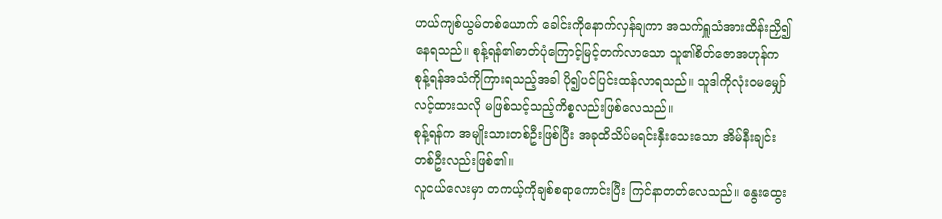ဟယ်ကျစ်ယွမ်တစ်ယောက် ခေါင်းကိုနောက်လှန်ချကာ အသက်ရှူသံအားထိန်းညှိ၍နေရသည်။ စုန့်ရန်၏ဓာတ်ပုံကြောင့်မြင့်တက်လာသော သူ၏စိတ်ဇောအဟုန်က စုန့်ရန်အသံကိုကြားရသည့်အခါ ပို၍ပင်ပြင်းထန်လာရသည်။ သူဒါကိုလုံးဝမမျှော်လင့်ထားသလို မဖြစ်သင့်သည့်ကိစ္စလည်းဖြစ်လေသည်။
စုန့်ရန်က အမျိုးသားတစ်ဦးဖြစ်ပြီး အခုထိသိပ်မရင်းနှီးသေးသော အိမ်နီးချင်းတစ်ဦးလည်းဖြစ်၏။
လူငယ်လေးမှာ တကယ့်ကိုချစ်စရာကောင်းပြီး ကြင်နာတတ်လေသည်။ နွေးထွေး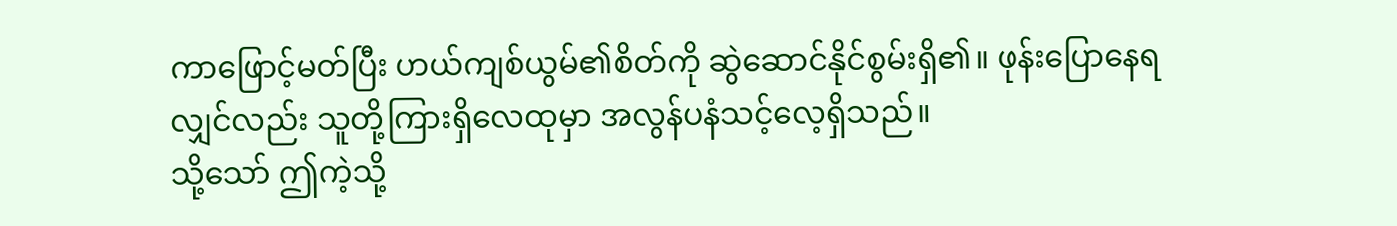ကာဖြောင့်မတ်ပြီး ဟယ်ကျစ်ယွမ်၏စိတ်ကို ဆွဲဆောင်နိုင်စွမ်းရှိ၏။ ဖုန်းပြောနေရလျှင်လည်း သူတို့ကြားရှိလေထုမှာ အလွန်ပနံသင့်လေ့ရှိသည်။
သို့သော် ဤကဲ့သို့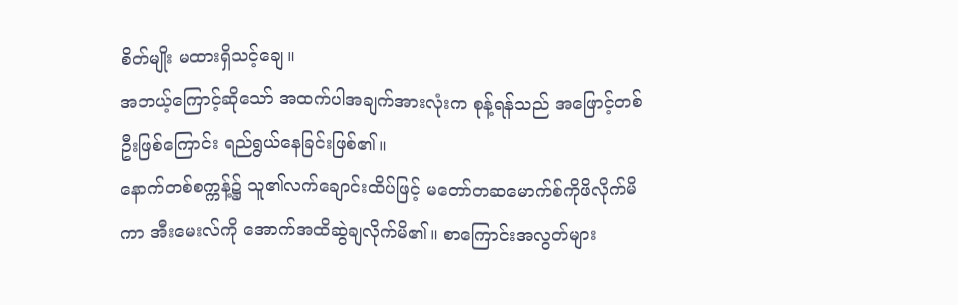စိတ်မျိုး မထားရှိသင့်ချေ။
အဘယ့်ကြောင့်ဆိုသော် အထက်ပါအချက်အားလုံးက စုန့်ရန်သည် အဖြောင့်တစ်ဦးဖြစ်ကြောင်း ရည်ရွယ်နေခြင်းဖြစ်၏။
နောက်တစ်စက္ကန့်၌ သူ၏လက်ချောင်းထိပ်ဖြင့် မတော်တဆမောက်စ်ကိုဖိလိုက်မိကာ အီးမေးလ်ကို အောက်အထိဆွဲချလိုက်မိ၏။ စာကြောင်းအလွတ်များ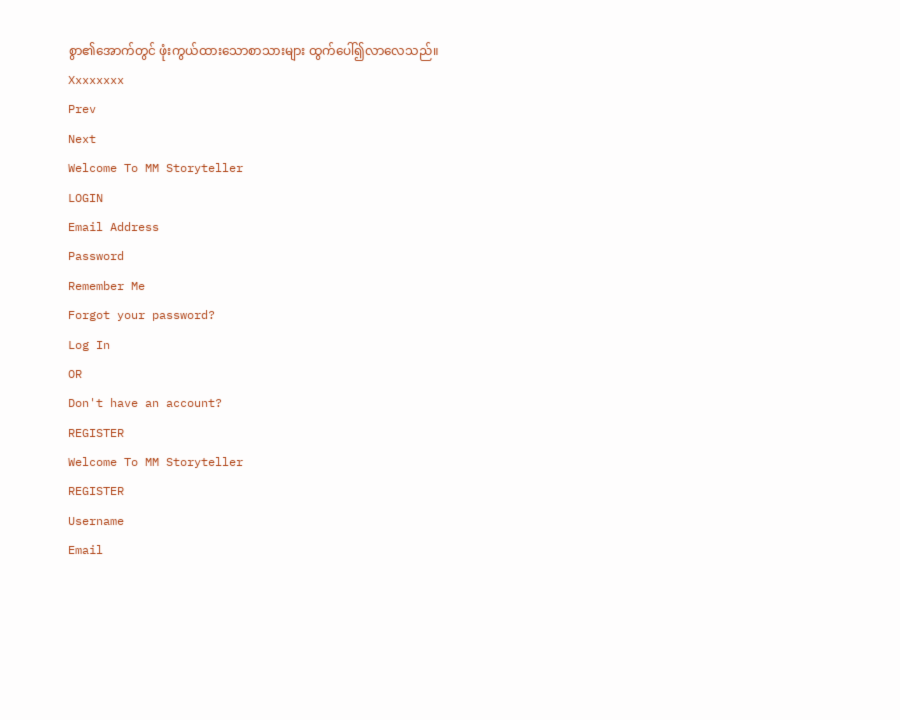စွာ၏အောက်တွင် ဖုံးကွယ်ထားသောစာသားများ ထွက်ပေါ်၍လာလေသည်။
Xxxxxxxx
Prev
Next
Welcome To MM Storyteller
LOGIN
Email Address
Password
Remember Me
Forgot your password?
Log In
OR
Don't have an account?
REGISTER
Welcome To MM Storyteller
REGISTER
Username
Email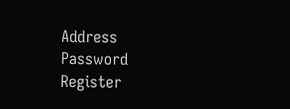Address
Password
Register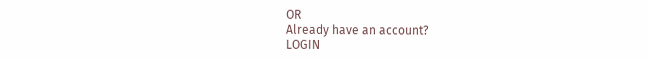OR
Already have an account?
LOGIN